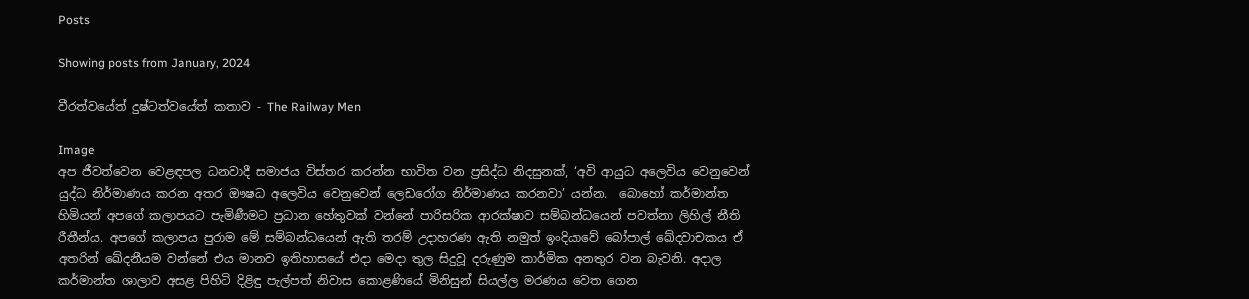Posts

Showing posts from January, 2024

වීරත්වයේත් දුෂ්ටත්වයේත් කතාව - The Railway Men

Image
අප ජීවත්වෙන වෙළඳපල ධනවාදී සමාජය විස්තර කරන්න භාවිත වන ප්‍රසිද්ධ නිදසුනක්, ‘අවි ආයුධ අලෙවිය වෙනුවෙන් යුද්ධ නිර්මාණය කරන අතර ඖෂධ අලෙවිය වෙනුවෙන් ලෙඩරෝග නිර්මාණය කරනවා’ යන්න.  බොහෝ කර්මාන්ත හිමියන් අපගේ කලාපයට පැමිණීමට ප්‍රධාන හේතුවක් වන්නේ පාරිසරික ආරක්ෂාව සම්බන්ධයෙන් පවත්නා ලිහිල් නීති රීතීන්ය. අපගේ කලාපය පුරාම මේ සම්බන්ධයෙන් ඇති තරම් උදාහරණ ඇති නමුත් ඉංදියාවේ බෝපාල් ඛේදවාචකය ඒ අතරින් ඛේදනීයම වන්නේ එය මානව ඉතිහාසයේ එදා මෙදා තුල සිදුවූ දරුණුම කාර්මික අනතුර වන බැවනි. අදාල කර්මාන්ත ශාලාව අසළ පිහිටි දිළිඳු පැල්පත් නිවාස කොළණියේ මිනිසුන් සියල්ල මරණය වෙත ගෙන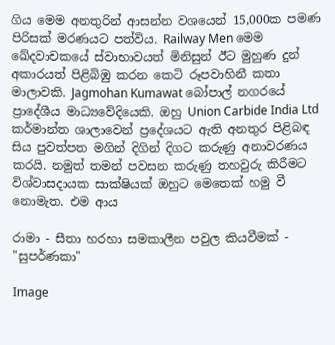ගිය මෙම අනතුරින් ආසන්න වශයෙන් 15,000ක පමණ පිරිසක් මරණයට පත්විය. Railway Men මෙම ඛේදවාචකයේ ස්වාභාවයත් මිනිසුන් ඊට මුහුණ දුන් අකාරයත් පිළිබිඹු කරන කෙටි රූපවාහිනී කතා මාලාවකි. Jagmohan Kumawat බෝපාල් නගරයේ ප්‍රාදේශීය මාධ්‍යවේදියෙකි. ඔහු Union Carbide India Ltd කර්මාන්ත ශාලාවෙන් ප්‍රදේශයට ඇති අනතුර පිළිබඳ සිය පුවත්පත මගින් දිගින් දිගට කරුණු අනාවරණය කරයි. නමුත් තමන් පවසන කරුණු තහවුරු කිරීමට විශ්වාසදායක සාක්ෂියක් ඔහුට මෙතෙක් හමු වී නොමැත. එම ආය

රාමා - සීතා හරහා සමකාලීන පවුල කියවීමක් - "සුපර්ණකා"

Image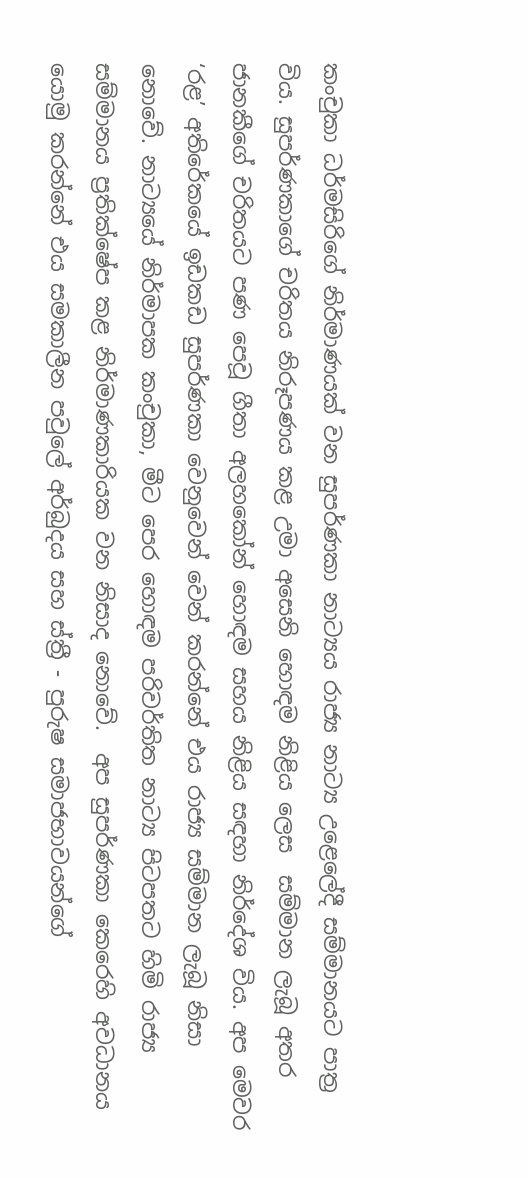කංචුකා ධර්මසිරිගේ නිර්මාණයක් වන සුපර්ණකා නාට්‍යය රාජ්‍ය නාට්‍ය උළෙලේදී සම්මානයට පාත්‍ර විය. සුපර්ණකාගේ චරිතය නිරූපණය කළ උමා අසෙනි හොඳම නිළිය ලෙස  සම්මාන ලැබූ අතර ජානකීගේ චරිතයට පණ පෙවූ ගීතා අලහකෝන් හොඳම සහය නිළිය සඳහා නිර්දේශ විය. අප මෙවර ‘රළ’ අතිරේකයේ ඉඩකඩ සුපර්ණකා වෙනුවෙන් වෙන් කරන්නේ එය රාජ්‍ය සම්මාන ලැබූ නිසා නොවේ. නාට්‍යයේ නිර්මාපක කංචුකා, මීට පෙර හොඳම පරිවර්තිත නාට්‍ය පිටපතට හිමි රාජ්‍ය සම්මානය ප්‍රතික්ෂේප කළ නිර්මාණකාරියක වන නිසාද නොවේ.  අප සුපර්ණකා කෙරෙහි අවධානය යොමු කරන්නේ එය සමකාලීන පවුලේ අර්බුදය සහ ස්ත්‍රී - පුරුෂ සමාජභාවයන්ගේ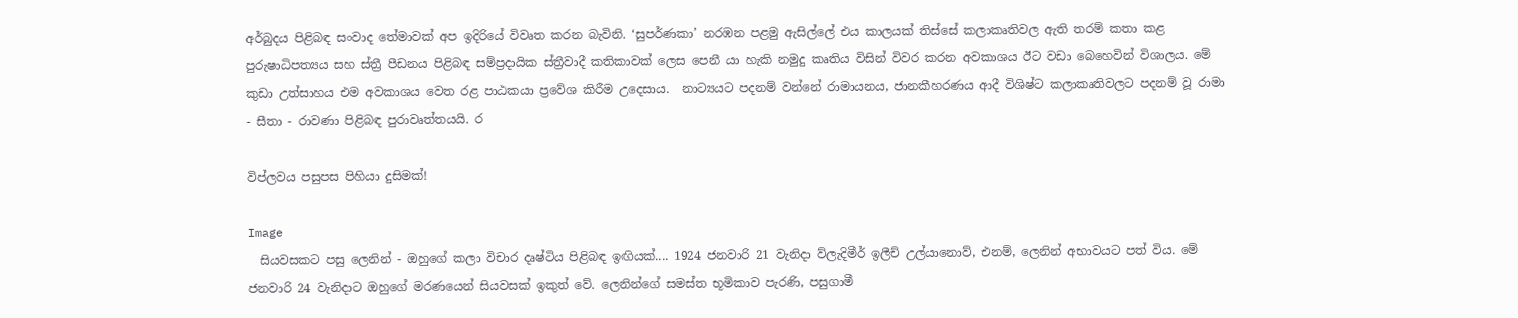අර්බුදය පිළිබඳ සංවාද තේමාවක් අප ඉදිරියේ විවෘත කරන බැවිනි. ‘සුපර්ණකා’ නරඹන පළමු ඇසිල්ලේ එය කාලයක් තිස්සේ කලාකෘතිවල ඇති තරම් කතා කළ පුරුෂාධිපත්‍යය සහ ස්ත්‍රී පීඩනය පිළිබඳ සම්ප්‍රදායික ස්ත්‍රීවාදී කතිකාවක් ලෙස පෙනී යා හැකි නමුදු කෘතිය විසින් විවර කරන අවකාශය ඊට වඩා බෙහෙවින් විශාලය. මේ කුඩා උත්සාහය එම අවකාශය වෙත රළ පාඨකයා ප්‍රවේශ කිරීම උදෙසාය.  නාට්‍යයට පදනම් වන්නේ රාමායනය, ජානකීහරණය ආදී විශිෂ්ට කලාකෘතිවලට පදනම් වූ රාමා - සීතා - රාවණා පිළිබඳ පුරාවෘත්තයයි. ර

විප්ලවය පසුපස පිහියා දුසිමක්!

Image
  සියවසකට පසු ලෙනින් - ඔහුගේ කලා විචාර දෘෂ්ටිය පිළිබඳ ඉඟියක්.... 1924 ජනවාරි 21 වැනිදා ව්ලැදිමීර් ඉලීච් උල්යානොව්, එනම්, ලෙනින් අභාවයට පත් විය. මේ ජනවාරි 24 වැනිදාට ඔහුගේ මරණයෙන් සියවසක් ඉකුත් වේ. ලෙනින්ගේ සමස්ත භූමිකාව පැරණි, පසුගාමී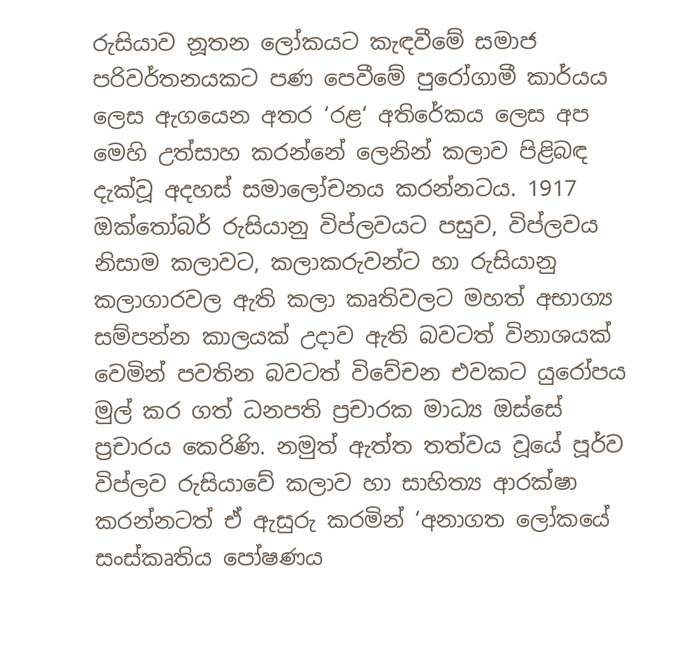රුසියාව නූතන ලෝකයට කැඳවීමේ සමාජ පරිවර්තනයකට පණ පෙවීමේ පුරෝගාමී කාර්යය ලෙස ඇගයෙන අතර ‘රළ‘ අතිරේකය ලෙස අප මෙහි උත්සාහ කරන්නේ ලෙනින් කලාව පිළිබඳ දැක්වූ අදහස් සමාලෝචනය කරන්නටය. 1917 ඔක්තෝබර් රුසියානු විප්ලවයට පසුව, විප්ලවය නිසාම කලාවට, කලාකරුවන්ට හා රුසියානු කලාගාරවල ඇති කලා කෘතිවලට මහත් අභාග්‍ය සම්පන්න කාලයක් උදාව ඇති බවටත් විනාශයක් වෙමින් පවතින බවටත් විවේචන එවකට යුරෝපය මුල් කර ගත් ධනපති ප්‍රචාරක මාධ්‍ය ඔස්සේ ප්‍රචාරය කෙරිණි. නමුත් ඇත්ත තත්වය වූයේ පූර්ව විප්ලව රුසියාවේ කලාව හා සාහිත්‍ය ආරක්ෂා කරන්නටත් ඒ ඇසුරු කරමින් ‘අනාගත ලෝකයේ  සංස්කෘතිය පෝෂණය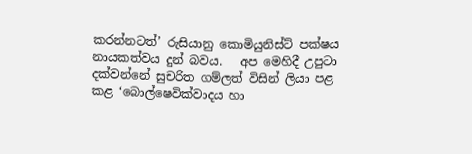කරන්නටත්’ රුසියානු කොමියුනිස්ට් පක්ෂය නායකත්වය දුන් බවය.   අප මෙහිදී උපුටා දක්වන්නේ සුචරිත ගම්ලත් විසින් ලියා පළ කළ ‘බොල්ෂෙවික්වාදය හා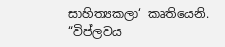සාහිත්‍යකලා‘ කෘතියෙනි.  “විප්ලවය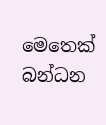මෙතෙක් බන්ධන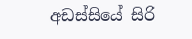අඩස්සියේ සිරි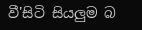වී'සිටි සියලු‍ම බ